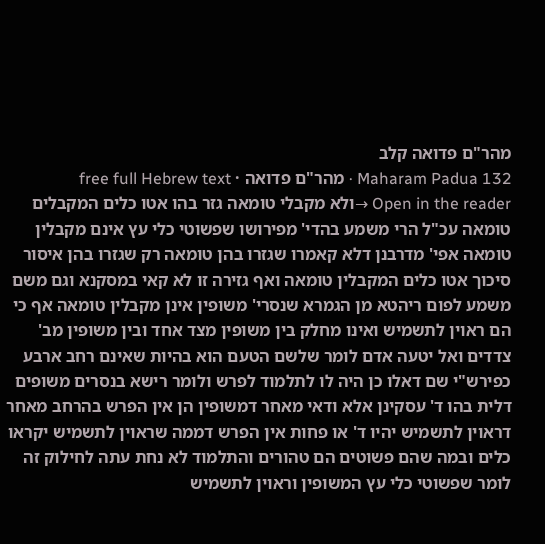מהר"ם פדואה קלב
Maharam Padua 132 · מהר"ם פדואה · free full Hebrew text
Open in the reader →ולא מקבלי טומאה גזר בהו אטו כלים המקבלים טומאה עכ"ל הרי משמע בהדי' מפירושו שפשוטי כלי עץ אינם מקבלין טומאה אפי' מדרבנן דלא קאמרו שגזרו בהן טומאה רק שגזרו בהן איסור סיכוך אטו כלים המקבלין טומאה ואף גזירה זו לא קאי במסקנא וגם משם משמע לפום ריהטא מן הגמרא שנסרי' משופין אינן מקבלין טומאה אף כי הם ראוין לתשמיש ואינו מחלק בין משופין מצד אחד ובין משופין מב' צדדים ואל יטעה אדם לומר שלשם הטעם הוא בהיות שאינם רחב ארבע כפירש"י שם דאלו כן היה לו לתלמוד לפרש ולומר רישא בנסרים משופים דלית בהו ד' עסקינן אלא ודאי מאחר דמשופין הן אין הפרש בהרחב מאחר דראוין לתשמיש יהיו ד' או פחות אין הפרש דממה שראוין לתשמיש יקראו כלים ובמה שהם פשוטים הם טהורים והתלמוד לא נחת עתה לחילוק זה לומר שפשוטי כלי עץ המשופין וראוין לתשמיש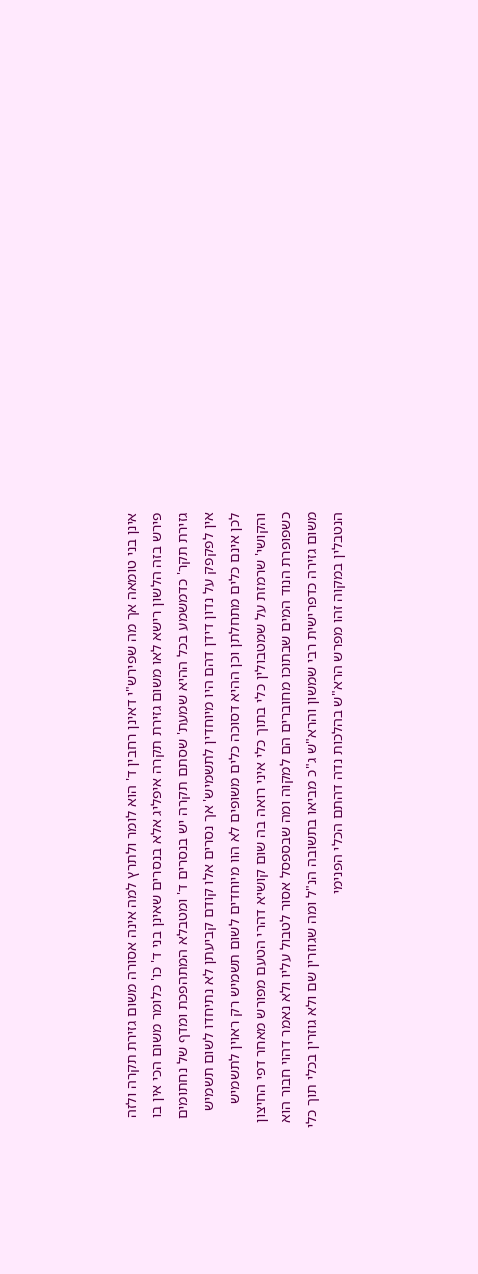אינן בני טומאה אך מה שפירש"י דאינן רחבין ד' הוא לומר ולתרץ למה אינה אסורה משום גזירת תקרה ולזה פירש בזה הלשון רישא לאו משום גזירת תקרה איפליג אלא בנסרים שאינן בני ד' כו' כלומר משום הכי אין בו גזירת תקר' כדמשמע בכל ההיא שמעת' שסתם תקרה יש בנסרים ד' ומטבלא המתהפכת ומדף של נחתומים אין לפקפק על נדון דידן דהם היו מיוחדין לתשמיש' אך נסרים אלו קודם קביעתן לא נתיחדו לשום תשמיש לכן אינם כלים מתחלתן וכן ההיא דסוכה כלים משופים לא הוו מיוחדים לשום תשמיש רק ראוין לתשמיש והקושי' שרמזת על שמטבולין כלי בתוך כלי איני רואה בה שום קושיא דהרי הטעם מפורש מאחר דפי החיצון כשפופרת הנוד המים שבתוכו מחוברים הם למקוה ומה שבספסל אסור לטבול עליו ולא נאמר דהוי חבור הוא משום גזירה כדפרישית רבי שמשון והרא"ש ג"כ מביאו בתשובה הנ"ל ומה שגוזרין שם ולא גוזרין בכלי תוך כלי הנטבלין במקוה זהו מפרש הרא"ש בהלכות נדה דהתם הכלי הפנימי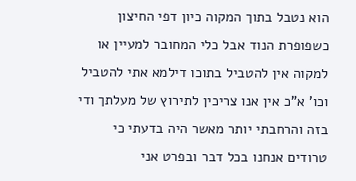הוא נטבל בתוך המקוה כיון דפי החיצון כשפופרת הנוד אבל כלי המחובר למעיין או למקוה אין להטביל בתוכו דילמא אתי להטביל וכו' א"כ אין אנו צריכין לתירוץ של מעלתך ודי בזה והרחבתי יותר מאשר היה בדעתי כי טרודים אנחנו בכל דבר ובפרט אני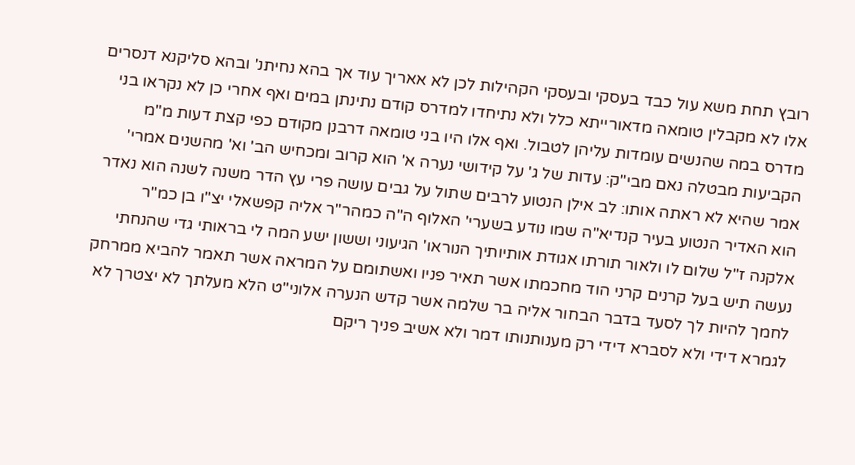רובץ תחת משא עול כבד בעסקי ובעסקי הקהילות לכן לא אאריך עוד אך בהא נחיתנ' ובהא סליקנא דנסרים אלו לא מקבלין טומאה מדאורייתא כלל ולא נתיחדו למדרס קודם נתינתן במים ואף אחרי כן לא נקראו בני מדרס במה שהנשים עומדות עליהן לטבול. ואף אלו היו בני טומאה דרבנן מקודם כפי קצת דעות מ"מ הקביעות מבטלה נאם מבי"ק: עדות של ג' על קידושי נערה א' הוא קרוב ומכחיש הב' וא' מהשנים אמרי' אמר שהיא לא ראתה אותו: לב אילן הנטוע לרבים שתול על גבים עושה פרי עץ הדר משנה לשנה הוא נאדר הוא האדיר הנטוע בעיר קנדיא"ה שמו נודע בשערי' האלוף ה"ה כמהר"ר אליה קפשאלי יצ"ו בן כמ"ר אלקנה ז"ל שלום לו ולאור תורתו אגודת אותיותיך הנוראו' הגיעוני וששון ישע המה לי בראותי גדי שהנחתי נעשה תיש בעל קרנים קרני הוד מחכמתו אשר תאיר פניו ואשתומם על המראה אשר תאמר להביא ממרחק לחמך להיות לך לסעד בדבר הבחור אליה בר שלמה אשר קדש הנערה אלוני"ט הלא מעלתך לא יצטרך לא לגמרא דידי ולא לסברא דידי רק מענותנותו דמר ולא אשיב פניך ריקם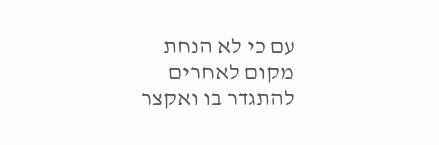עם כי לא הנחת מקום לאחרים להתגדר בו ואקצר